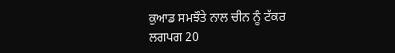ਕੁਆਡ ਸਮਝੌਤੇ ਨਾਲ ਚੀਨ ਨੂੰ ਟੱਕਰ
ਲਗਪਗ 20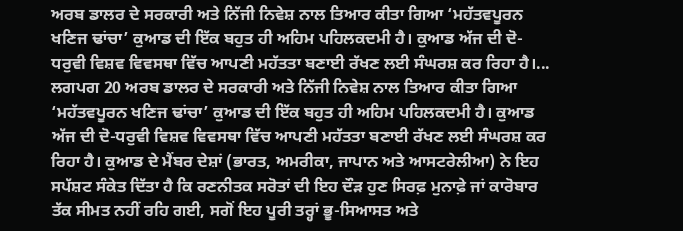ਅਰਬ ਡਾਲਰ ਦੇ ਸਰਕਾਰੀ ਅਤੇ ਨਿੱਜੀ ਨਿਵੇਸ਼ ਨਾਲ ਤਿਆਰ ਕੀਤਾ ਗਿਆ ‘ਮਹੱਤਵਪੂਰਨ ਖਣਿਜ ਢਾਂਚਾ’ ਕੁਆਡ ਦੀ ਇੱਕ ਬਹੁਤ ਹੀ ਅਹਿਮ ਪਹਿਲਕਦਮੀ ਹੈ। ਕੁਆਡ ਅੱਜ ਦੀ ਦੋ-ਧਰੁਵੀ ਵਿਸ਼ਵ ਵਿਵਸਥਾ ਵਿੱਚ ਆਪਣੀ ਮਹੱਤਤਾ ਬਣਾਈ ਰੱਖਣ ਲਈ ਸੰਘਰਸ਼ ਕਰ ਰਿਹਾ ਹੈ।...
ਲਗਪਗ 20 ਅਰਬ ਡਾਲਰ ਦੇ ਸਰਕਾਰੀ ਅਤੇ ਨਿੱਜੀ ਨਿਵੇਸ਼ ਨਾਲ ਤਿਆਰ ਕੀਤਾ ਗਿਆ ‘ਮਹੱਤਵਪੂਰਨ ਖਣਿਜ ਢਾਂਚਾ’ ਕੁਆਡ ਦੀ ਇੱਕ ਬਹੁਤ ਹੀ ਅਹਿਮ ਪਹਿਲਕਦਮੀ ਹੈ। ਕੁਆਡ ਅੱਜ ਦੀ ਦੋ-ਧਰੁਵੀ ਵਿਸ਼ਵ ਵਿਵਸਥਾ ਵਿੱਚ ਆਪਣੀ ਮਹੱਤਤਾ ਬਣਾਈ ਰੱਖਣ ਲਈ ਸੰਘਰਸ਼ ਕਰ ਰਿਹਾ ਹੈ। ਕੁਆਡ ਦੇ ਮੈਂਬਰ ਦੇਸ਼ਾਂ (ਭਾਰਤ, ਅਮਰੀਕਾ, ਜਾਪਾਨ ਅਤੇ ਆਸਟਰੇਲੀਆ) ਨੇ ਇਹ ਸਪੱਸ਼ਟ ਸੰਕੇਤ ਦਿੱਤਾ ਹੈ ਕਿ ਰਣਨੀਤਕ ਸਰੋਤਾਂ ਦੀ ਇਹ ਦੌੜ ਹੁਣ ਸਿਰਫ਼ ਮੁਨਾਫ਼ੇ ਜਾਂ ਕਾਰੋਬਾਰ ਤੱਕ ਸੀਮਤ ਨਹੀਂ ਰਹਿ ਗਈ, ਸਗੋਂ ਇਹ ਪੂਰੀ ਤਰ੍ਹਾਂ ਭੂ-ਸਿਆਸਤ ਅਤੇ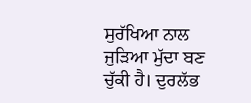ਸੁਰੱਖਿਆ ਨਾਲ ਜੁੜਿਆ ਮੁੱਦਾ ਬਣ ਚੁੱਕੀ ਹੈ। ਦੁਰਲੱਭ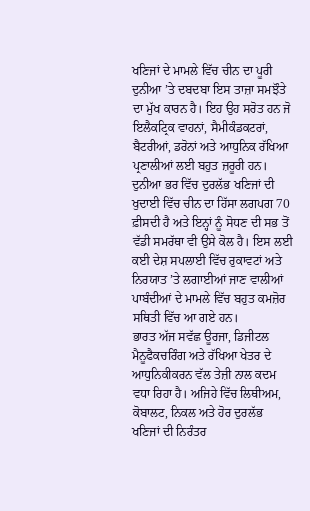ਖਣਿਜਾਂ ਦੇ ਮਾਮਲੇ ਵਿੱਚ ਚੀਨ ਦਾ ਪੂਰੀ ਦੁਨੀਆ ’ਤੇ ਦਬਦਬਾ ਇਸ ਤਾਜ਼ਾ ਸਮਝੌਤੇ ਦਾ ਮੁੱਖ ਕਾਰਨ ਹੈ। ਇਹ ਉਹ ਸਰੋਤ ਹਨ ਜੋ ਇਲੈਕਟ੍ਰਿਕ ਵਾਹਨਾਂ, ਸੈਮੀਕੰਡਕਟਰਾਂ, ਬੈਟਰੀਆਂ, ਡਰੋਨਾਂ ਅਤੇ ਆਧੁਨਿਕ ਰੱਖਿਆ ਪ੍ਰਣਾਲੀਆਂ ਲਈ ਬਹੁਤ ਜ਼ਰੂਰੀ ਹਨ। ਦੁਨੀਆ ਭਰ ਵਿੱਚ ਦੁਰਲੱਭ ਖਣਿਜਾਂ ਦੀ ਖੁਦਾਈ ਵਿੱਚ ਚੀਨ ਦਾ ਹਿੱਸਾ ਲਗਪਗ 70 ਫ਼ੀਸਦੀ ਹੈ ਅਤੇ ਇਨ੍ਹਾਂ ਨੂੰ ਸੋਧਣ ਦੀ ਸਭ ਤੋਂ ਵੱਡੀ ਸਮਰੱਥਾ ਵੀ ਉਸੇ ਕੋਲ ਹੈ। ਇਸ ਲਈ ਕਈ ਦੇਸ਼ ਸਪਲਾਈ ਵਿੱਚ ਰੁਕਾਵਟਾਂ ਅਤੇ ਨਿਰਯਾਤ ’ਤੇ ਲਗਾਈਆਂ ਜਾਣ ਵਾਲੀਆਂ ਪਾਬੰਦੀਆਂ ਦੇ ਮਾਮਲੇ ਵਿੱਚ ਬਹੁਤ ਕਮਜ਼ੋਰ ਸਥਿਤੀ ਵਿੱਚ ਆ ਗਏ ਹਨ।
ਭਾਰਤ ਅੱਜ ਸਵੱਛ ਊਰਜਾ, ਡਿਜੀਟਲ ਮੈਨੂਫੈਕਚਰਿੰਗ ਅਤੇ ਰੱਖਿਆ ਖੇਤਰ ਦੇ ਆਧੁਨਿਕੀਕਰਨ ਵੱਲ ਤੇਜ਼ੀ ਨਾਲ ਕਦਮ ਵਧਾ ਰਿਹਾ ਹੈ। ਅਜਿਹੇ ਵਿੱਚ ਲਿਥੀਅਮ, ਕੋਬਾਲਟ, ਨਿਕਲ ਅਤੇ ਹੋਰ ਦੁਰਲੱਭ ਖਣਿਜਾਂ ਦੀ ਨਿਰੰਤਰ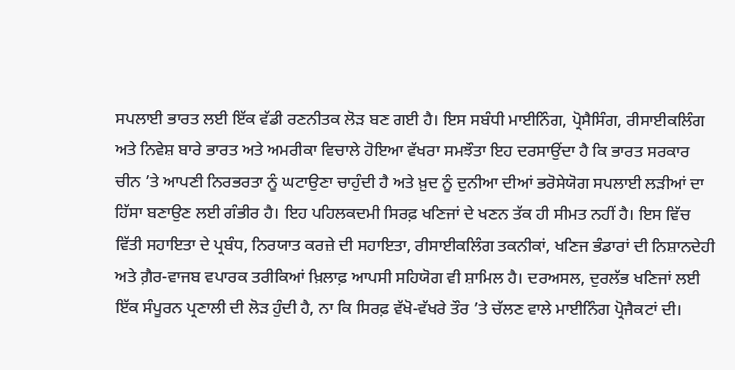ਸਪਲਾਈ ਭਾਰਤ ਲਈ ਇੱਕ ਵੱਡੀ ਰਣਨੀਤਕ ਲੋੜ ਬਣ ਗਈ ਹੈ। ਇਸ ਸਬੰਧੀ ਮਾਈਨਿੰਗ, ਪ੍ਰੋਸੈਸਿੰਗ, ਰੀਸਾਈਕਲਿੰਗ ਅਤੇ ਨਿਵੇਸ਼ ਬਾਰੇ ਭਾਰਤ ਅਤੇ ਅਮਰੀਕਾ ਵਿਚਾਲੇ ਹੋਇਆ ਵੱਖਰਾ ਸਮਝੌਤਾ ਇਹ ਦਰਸਾਉਂਦਾ ਹੈ ਕਿ ਭਾਰਤ ਸਰਕਾਰ ਚੀਨ ’ਤੇ ਆਪਣੀ ਨਿਰਭਰਤਾ ਨੂੰ ਘਟਾਉਣਾ ਚਾਹੁੰਦੀ ਹੈ ਅਤੇ ਖ਼ੁਦ ਨੂੰ ਦੁਨੀਆ ਦੀਆਂ ਭਰੋਸੇਯੋਗ ਸਪਲਾਈ ਲੜੀਆਂ ਦਾ ਹਿੱਸਾ ਬਣਾਉਣ ਲਈ ਗੰਭੀਰ ਹੈ। ਇਹ ਪਹਿਲਕਦਮੀ ਸਿਰਫ਼ ਖਣਿਜਾਂ ਦੇ ਖਣਨ ਤੱਕ ਹੀ ਸੀਮਤ ਨਹੀਂ ਹੈ। ਇਸ ਵਿੱਚ ਵਿੱਤੀ ਸਹਾਇਤਾ ਦੇ ਪ੍ਰਬੰਧ, ਨਿਰਯਾਤ ਕਰਜ਼ੇ ਦੀ ਸਹਾਇਤਾ, ਰੀਸਾਈਕਲਿੰਗ ਤਕਨੀਕਾਂ, ਖਣਿਜ ਭੰਡਾਰਾਂ ਦੀ ਨਿਸ਼ਾਨਦੇਹੀ ਅਤੇ ਗ਼ੈਰ-ਵਾਜਬ ਵਪਾਰਕ ਤਰੀਕਿਆਂ ਖ਼ਿਲਾਫ਼ ਆਪਸੀ ਸਹਿਯੋਗ ਵੀ ਸ਼ਾਮਿਲ ਹੈ। ਦਰਅਸਲ, ਦੁਰਲੱਭ ਖਣਿਜਾਂ ਲਈ ਇੱਕ ਸੰਪੂਰਨ ਪ੍ਰਣਾਲੀ ਦੀ ਲੋੜ ਹੁੰਦੀ ਹੈ, ਨਾ ਕਿ ਸਿਰਫ਼ ਵੱਖੋ-ਵੱਖਰੇ ਤੌਰ ’ਤੇ ਚੱਲਣ ਵਾਲੇ ਮਾਈਨਿੰਗ ਪ੍ਰੋਜੈਕਟਾਂ ਦੀ।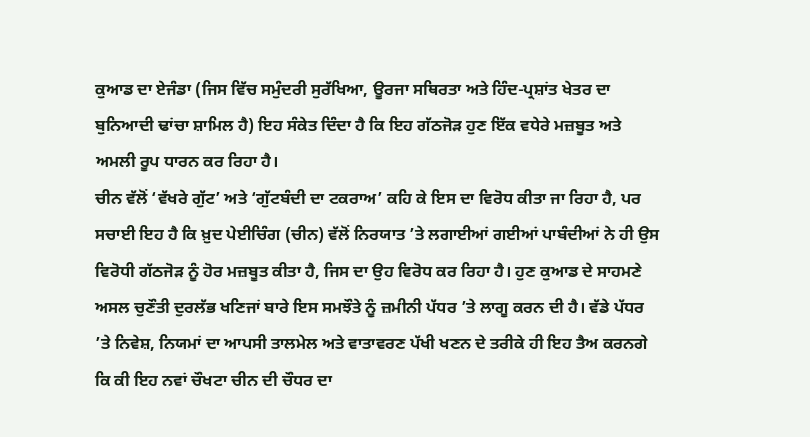ਕੁਆਡ ਦਾ ਏਜੰਡਾ (ਜਿਸ ਵਿੱਚ ਸਮੁੰਦਰੀ ਸੁਰੱਖਿਆ, ਊਰਜਾ ਸਥਿਰਤਾ ਅਤੇ ਹਿੰਦ-ਪ੍ਰਸ਼ਾਂਤ ਖੇਤਰ ਦਾ ਬੁਨਿਆਦੀ ਢਾਂਚਾ ਸ਼ਾਮਿਲ ਹੈ) ਇਹ ਸੰਕੇਤ ਦਿੰਦਾ ਹੈ ਕਿ ਇਹ ਗੱਠਜੋੜ ਹੁਣ ਇੱਕ ਵਧੇਰੇ ਮਜ਼ਬੂਤ ਅਤੇ ਅਮਲੀ ਰੂਪ ਧਾਰਨ ਕਰ ਰਿਹਾ ਹੈ।
ਚੀਨ ਵੱਲੋਂ ‘ਵੱਖਰੇ ਗੁੱਟ’ ਅਤੇ ‘ਗੁੱਟਬੰਦੀ ਦਾ ਟਕਰਾਅ’ ਕਹਿ ਕੇ ਇਸ ਦਾ ਵਿਰੋਧ ਕੀਤਾ ਜਾ ਰਿਹਾ ਹੈ, ਪਰ ਸਚਾਈ ਇਹ ਹੈ ਕਿ ਖ਼ੁਦ ਪੇਈਚਿੰਗ (ਚੀਨ) ਵੱਲੋਂ ਨਿਰਯਾਤ ’ਤੇ ਲਗਾਈਆਂ ਗਈਆਂ ਪਾਬੰਦੀਆਂ ਨੇ ਹੀ ਉਸ ਵਿਰੋਧੀ ਗੱਠਜੋੜ ਨੂੰ ਹੋਰ ਮਜ਼ਬੂਤ ਕੀਤਾ ਹੈ, ਜਿਸ ਦਾ ਉਹ ਵਿਰੋਧ ਕਰ ਰਿਹਾ ਹੈ। ਹੁਣ ਕੁਆਡ ਦੇ ਸਾਹਮਣੇ ਅਸਲ ਚੁਣੌਤੀ ਦੁਰਲੱਭ ਖਣਿਜਾਂ ਬਾਰੇ ਇਸ ਸਮਝੌਤੇ ਨੂੰ ਜ਼ਮੀਨੀ ਪੱਧਰ ’ਤੇ ਲਾਗੂ ਕਰਨ ਦੀ ਹੈ। ਵੱਡੇ ਪੱਧਰ ’ਤੇ ਨਿਵੇਸ਼, ਨਿਯਮਾਂ ਦਾ ਆਪਸੀ ਤਾਲਮੇਲ ਅਤੇ ਵਾਤਾਵਰਣ ਪੱਖੀ ਖਣਨ ਦੇ ਤਰੀਕੇ ਹੀ ਇਹ ਤੈਅ ਕਰਨਗੇ ਕਿ ਕੀ ਇਹ ਨਵਾਂ ਚੌਖਟਾ ਚੀਨ ਦੀ ਚੌਧਰ ਦਾ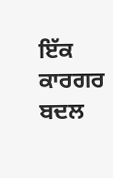ਇੱਕ ਕਾਰਗਰ ਬਦਲ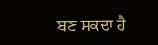ਬਣ ਸਕਦਾ ਹੈ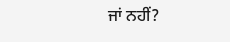ਜਾਂ ਨਹੀਂ?